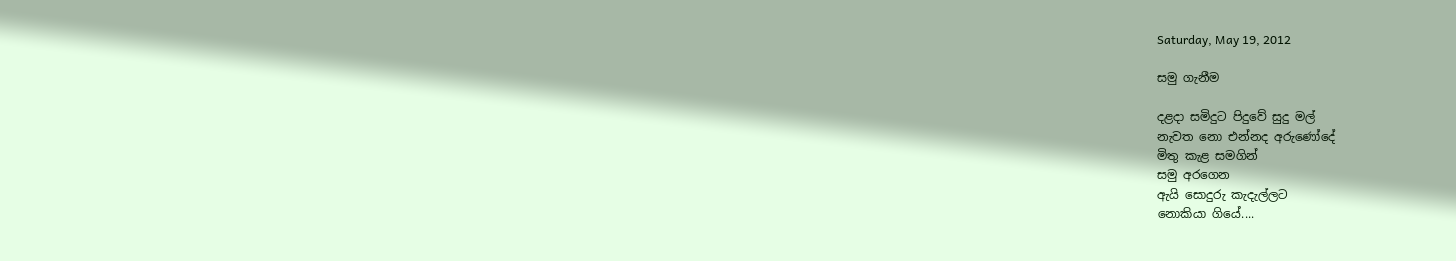Saturday, May 19, 2012

සමු ගැනීම

දළදා සමිදුට පිදුවේ සුදු මල්
නැවත නො එන්නද අරුණෝදේ
මිතු කැළ සමගින්
සමු අරගෙන
ඇයි සොදුරු කැදැල්ලට
නොකියා ගියේ....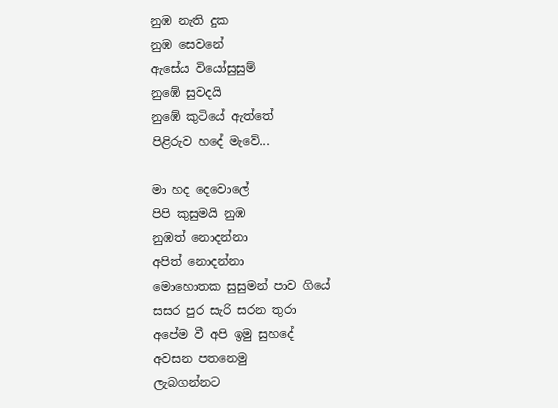නුඹ නැති දුක
නුඹ සෙවනේ
ඇසේය වියෝසුසුම්
නුඹේ සුවදයි
නුඹේ කුටියේ ඇත්තේ
පිළිරුව හදේ මැවේ...

මා හද දෙවොලේ
පිපි කුසුමයි නුඹ
නුඹත් නොදන්නා
අපිත් නොදන්නා
මොහොතක සුසුමන් පාව ගියේ
සසර පුර සැරි සරන තුරා
අපේම වී අපි ඉමු සුහදේ
අවසන පතනෙමු
ලැබගන්නට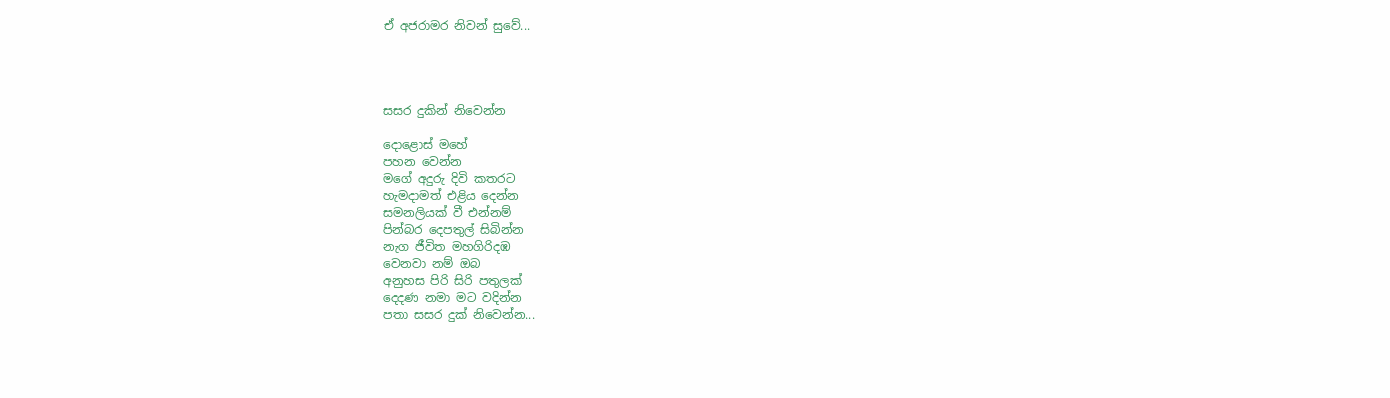ඒ අජරාමර නිවන් සුවේ...




සසර දුකින් නිවෙන්න

දොළොස් මහේ
පහන වෙන්න
මගේ අදුරු දිවි කතරට
හැමදාමත් එළිය දෙන්න
සමනලියක් වී එන්නම්
පින්බර දෙපතුල් සිබින්න
නැග ජීවිත මහගිරිදඹ
වෙනවා නම් ඔබ
අනුහස පිරි සිරි පතුලක්
දෙදණ නමා මට වදින්න
පතා සසර දුක් නිවෙන්න...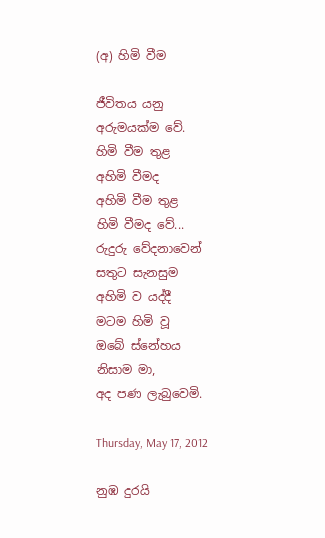(අ) හිමි වීම

ජීවිතය යනු
අරුමයක්ම වේ.
හිමි වීම තුළ
අහිමි වීමද
අහිමි වීම තුළ
හිමි වීමද වේ...
රුදුරු වේදනාවෙන්
සතුට සැනසුම
අහිමි ව යද්දී
මටම හිමි වූ
ඔබේ ස්නේහය
නිසාම මා,
අද පණ ලැබුවෙමි.

Thursday, May 17, 2012

නුඹ දුරයි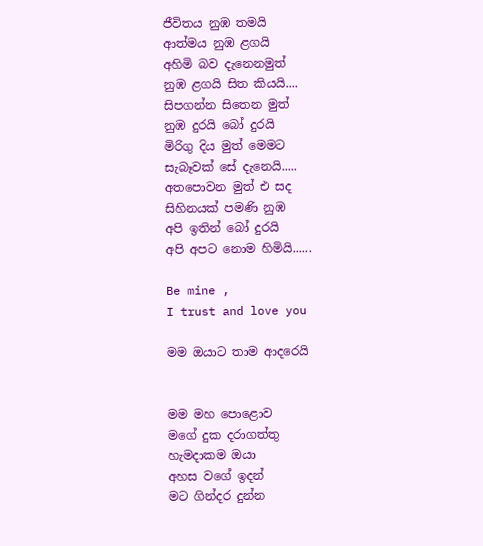ජීවිතය නුඹ තමයි
ආත්මය නුඹ ළගයි
අහිමි බව දැනෙනමුත්
නුඹ ළගයි සිත කියයි....
සිපගන්න සිතෙන මුත්
නුඹ දුරයි බෝ දුරයි
මිරිගු දිය මුත් මෙමට
සැබෑවක් සේ දැනෙයි.....
අතපොවන මුත් එ සද
සිහිනයක් පමණි නුඹ
අපි ඉතින් බෝ දුරයි
අපි අපට නොම හිමියි......

Be mine ,
I trust and love you

මම ඔයාට තාම ආදරෙයි


මම මහ පොළොව
මගේ දුක දරාගත්තු
හැමදාකම ඔයා
අහස වගේ ඉදන්
මට ගින්දර දුන්න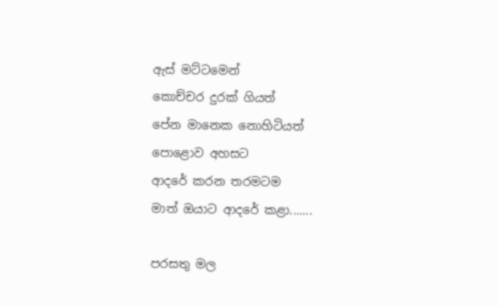ඇස් මට්ටමෙන්
කොච්චර දුරක් ගියත්
පේන මානෙක නොහිටියත්
පොළොව අහසට
ආදරේ කරන තරමටම
මාත් ඔයාට ආදරේ කළා.......

පරසතු මල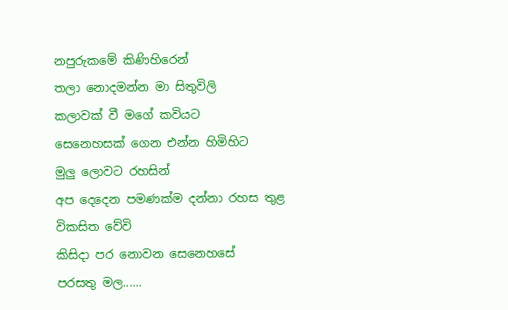නපුරුකමේ කිණිහිරෙන්
තලා නොදමන්න මා සිතුවිලි
කලාවක් වී මගේ කවියට
සෙනෙහසක් ගෙන එන්න හිමිහිට
මුලු ලොවට රහසින්
අප දෙදෙන පමණක්ම දන්නා රහස තුළ
විකසිත වේවි
කිසිදා පර නොවන සෙනෙහසේ
පරසතු මල......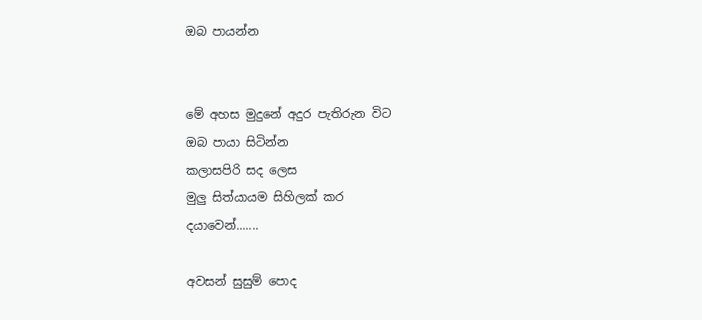ඔබ පායන්න


මේ අහස මුදුනේ අදුර පැතිරුන විට
ඔබ පායා සිටින්න
කලාසපිරි සද ලෙස
මුලු සිත්යායම සිහිලක් කර
දයාවෙන්.......

අවසන් සුසුම් පොද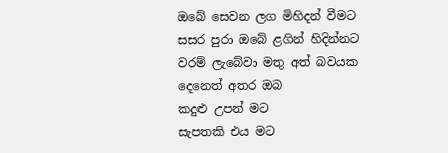ඔබේ සෙවන ලග මිහිදන් වීමට
සසර පුරා ඔබේ ළගින් හිදින්නට
වරම් ලැබේවා මතු අත් බවයක
දෙනෙත් අතර ඔබ
කදුළු උපන් මට
සැපතකි එය මට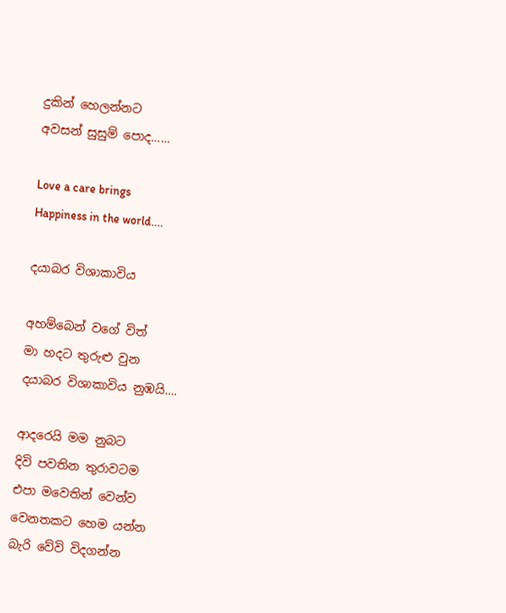දුකින් හෙලන්නට
අවසන් සුසුම් පොද......

Love a care brings
Happiness in the world....

දයාබර විශාකාවිය

අහම්බෙන් වගේ විත්
මා හදට තුරුළු වුන
දයාබර විශාකාවිය නුඹයි....

ආදරෙයි මම නුබට
දිවි පවතින තුරාවටම
එපා මවෙතින් වෙන්ව
වෙනතකට හෙම යන්න
බැරි වේවි විදගන්න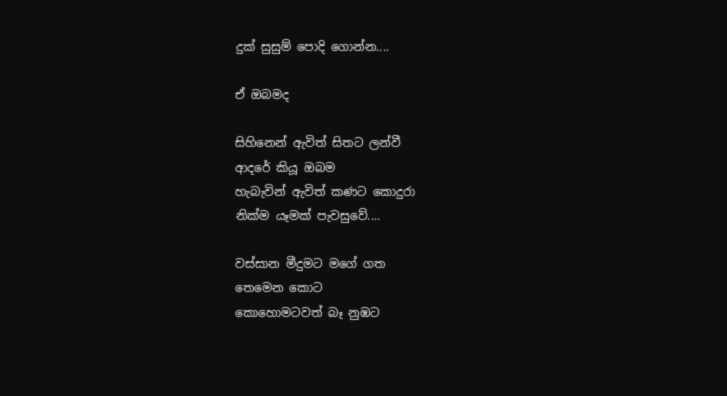දුක් සුසුම් පොදි ගොන්න....

ඒ ඔබමද

සිහිනෙන් ඇවිත් සිතට ලන්වී
ආදරේ කියූ ඔබම
හැබැවින් ඇවිත් කණට කොදුරා
නික්ම යෑමක් පැවසුවේ....

වස්සාන මීදුමට මගේ ගත
තෙමෙන කොට
කොහොමටවත් බෑ නුඹට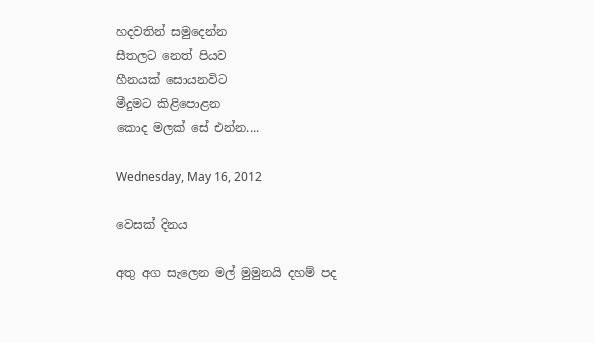හදවතින් සමුදෙන්න
සීතලට නෙත් පියව
හීනයක් සොයනවිට
මීදුමට කිළිපොළන
කොද මලක් සේ එන්න....

Wednesday, May 16, 2012

වෙසක් දිනය

අතු අග සැලෙන මල් මුමුනයි දහම් පද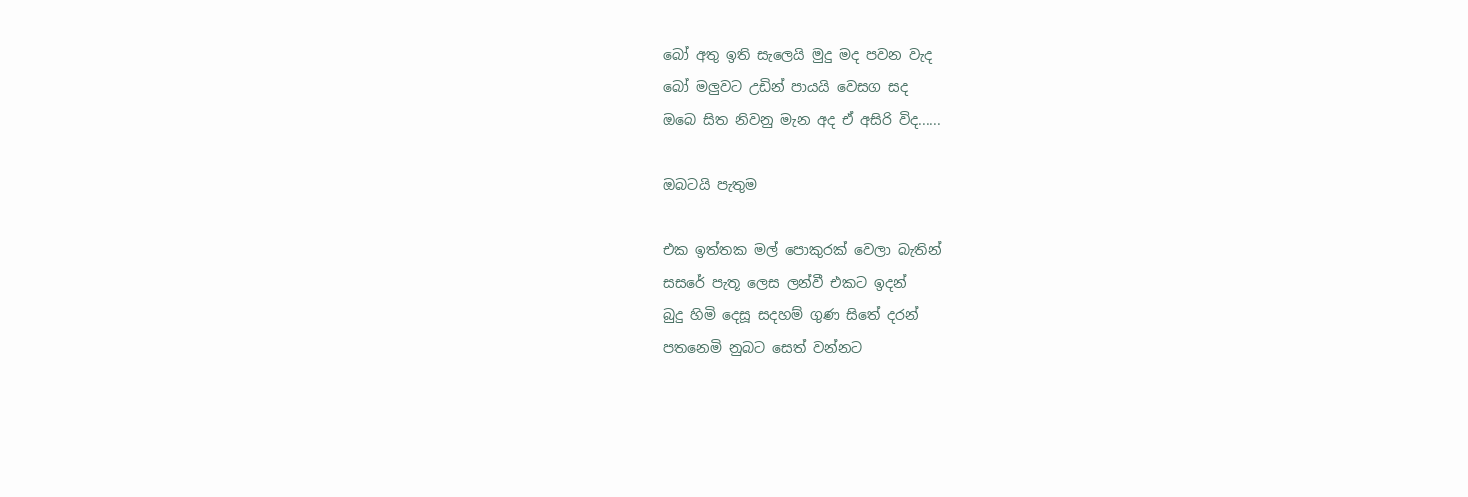බෝ අතු ඉති සැලෙයි මුදු මද පවන වැද
බෝ මලුවට උඩින් පායයි වෙසග සද
ඔබෙ සිත නිවනු මැන අද ඒ අසිරි විද......

ඔබටයි පැතුම

එක ඉත්තක මල් පොකුරක් වෙලා බැතින්
සසරේ පැතූ ලෙස ලන්වී එකට ඉදන්
බුදු හිමි දෙසූ සදහම් ගුණ සිතේ දරන්
පතනෙමි නුබට සෙත් වන්නට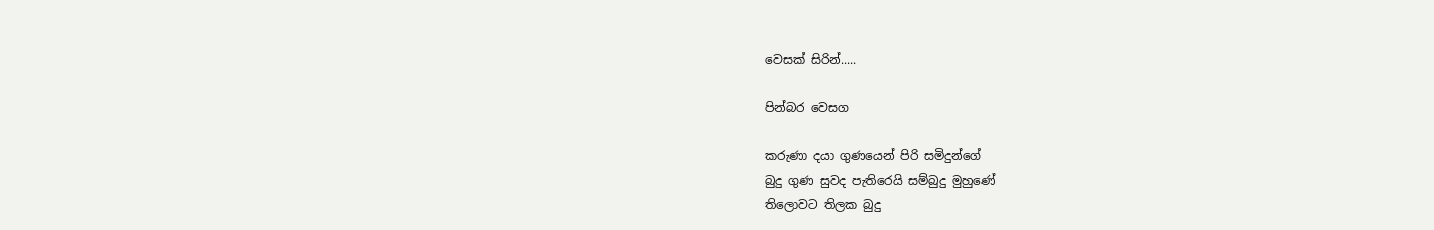වෙසක් සිරින්.....

පින්බර වෙසග

කරුණා දයා ගුණයෙන් පිරි සමිදුන්ගේ
බුදු ගුණ සුවද පැතිරෙයි සම්බුදු මුහුණේ
තිලොවට තිලක බුදු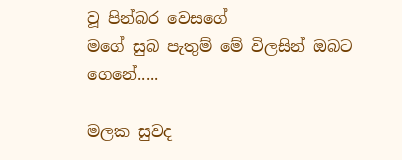වූ පින්බර වෙසගේ
මගේ සුබ පැතුම් මේ විලසින් ඔබට ගෙනේ.....

මලක සුවද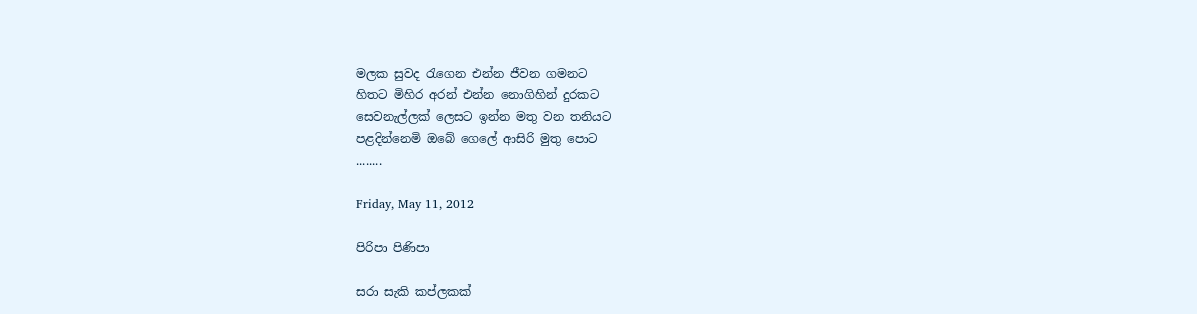මලක සුවද රැගෙන එන්න ජීවන ගමනට
හිතට මිහිර අරන් එන්න නොගිහින් දුරකට
සෙවනැල්ලක් ලෙසට ඉන්න මතු වන තනියට
පළදින්නෙමි ඔබේ ගෙලේ ආසිරි මුතු පොට
........

Friday, May 11, 2012

පිරිපා පිණිපා

සරා සැකි කප්ලකක්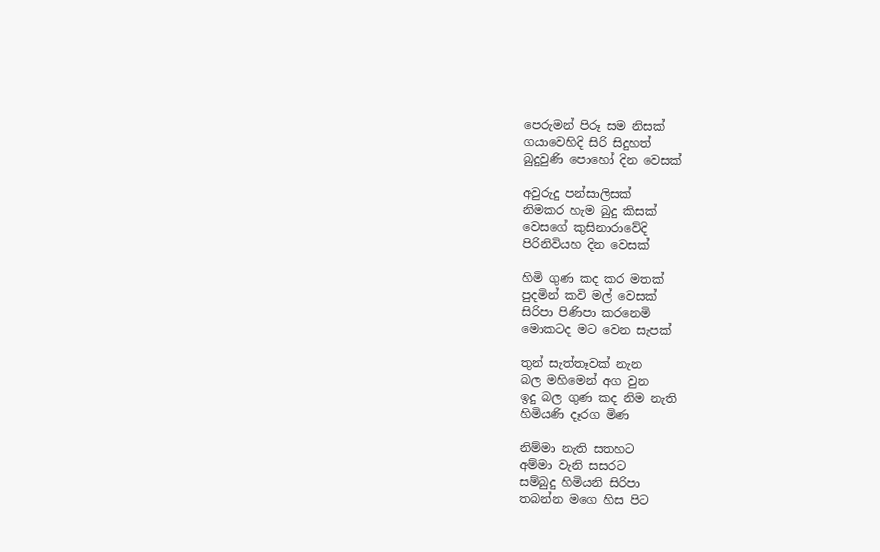පෙරුමන් පිරූ සම නිසක්
ගයාවෙහිදි සිරි සිදුහත්
බුදුවුණි පොහෝ දින වෙසක්

අවුරුදු පන්සාලිසක්
නිමකර හැම බුදු කිසක්
වෙසගේ කුසිනාරාවේදි
පිරිනිවියහ දින වෙසක්

හිමි ගුණ කද කර මතක්
පුදමින් කවි මල් වෙසක්
සිරිපා පිණිපා කරනෙමි
මොකටද මට වෙන සැපක්

තුන් සැත්තෑවක් නැන
බල මහිමෙන් අග වුන
ඉදු බල ගුණ කද නිම නැති
හිමියණි දෑරග මිණ

නිම්මා නැති සතහට
අම්මා වැනි සසරට
සම්බුදු හිමියනි සිරිපා
තබන්න මගෙ හිස පිට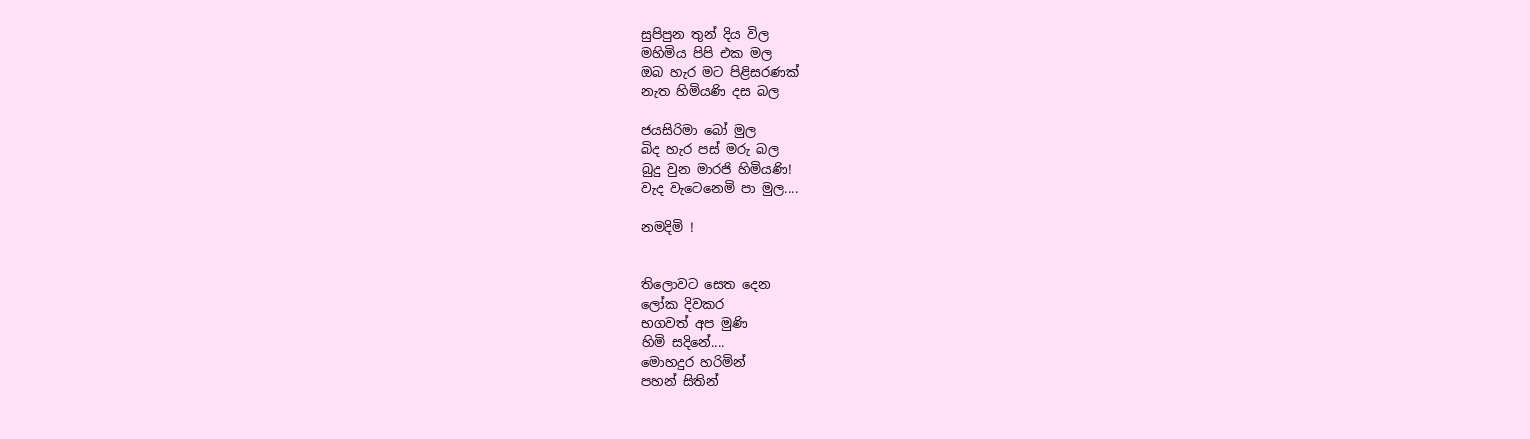සුපිපුන තුන් දිය විල
මහිමිය පිපි එක මල
ඔබ හැර මට පිළිසරණක්
නැත හිමියණි දස බල

ජයසිරිමා බෝ මුල
බිද හැර පස් මරු බල
බුදු වුන මාරජි හිමියණි!
වැද වැටෙනෙමි පා මුල....

නමදිමි !


තිලොවට සෙත දෙන
ලෝක දිවකර
භගවත් අප මුණි
හිමි සදිනේ....
මොහදුර හරිමින්
පහන් සිතින්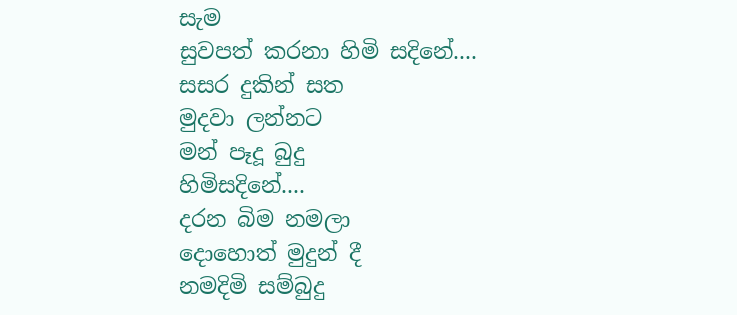සැම
සුවපත් කරනා හිමි සදිනේ....
සසර දුකින් සත
මුදවා ලන්නට
මන් පෑදූ බුදු
හිමිසදිනේ....
දරන බිම නමලා
දොහොත් මුදුන් දී
නමදිමි සම්බුදු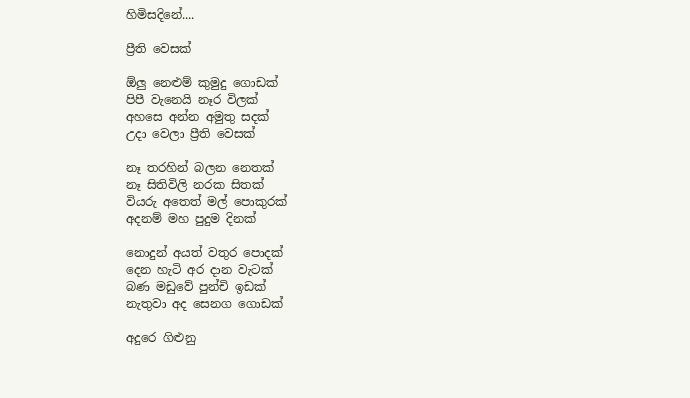හිමිසදිනේ....

ප්‍රීති වෙසක්

ඕලු නෙළුම් කුමුදු ගොඩක්
පිපී වැනෙයි නෑර විලක්
අහසෙ අන්න අමුතු සදක්
උදා වෙලා ප්‍රීති වෙසක්

නෑ තරහින් බලන නෙතක්
නෑ සිතිවිලි නරක සිතක්
වියරු අතෙත් මල් පොකුරක්
අදනම් මහ පුදුම දිනක්

නොදුන් අයත් වතුර පොදක්
දෙන හැටි අර දාන වැටක්
බණ මඩුවේ පුන්චි ඉඩක්
නැතුවා අද සෙනග ගොඩක්

අදුරෙ ගිළුනු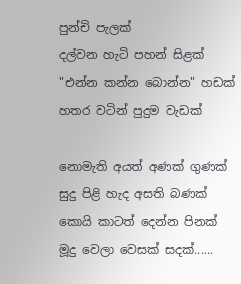පුන්චි පැලක්
දල්වන හැටි පහන් සිළක්
"එන්න කන්න බොන්න" හඩක්
හතර වටින් පුදුම වැඩක්

නොමැති අයත් අණක් ගුණක්
සුදු පිළි හැද අසති බණක්
කොයි කාටත් දෙන්න පිනක්
මූදු වෙලා වෙසක් සදක්......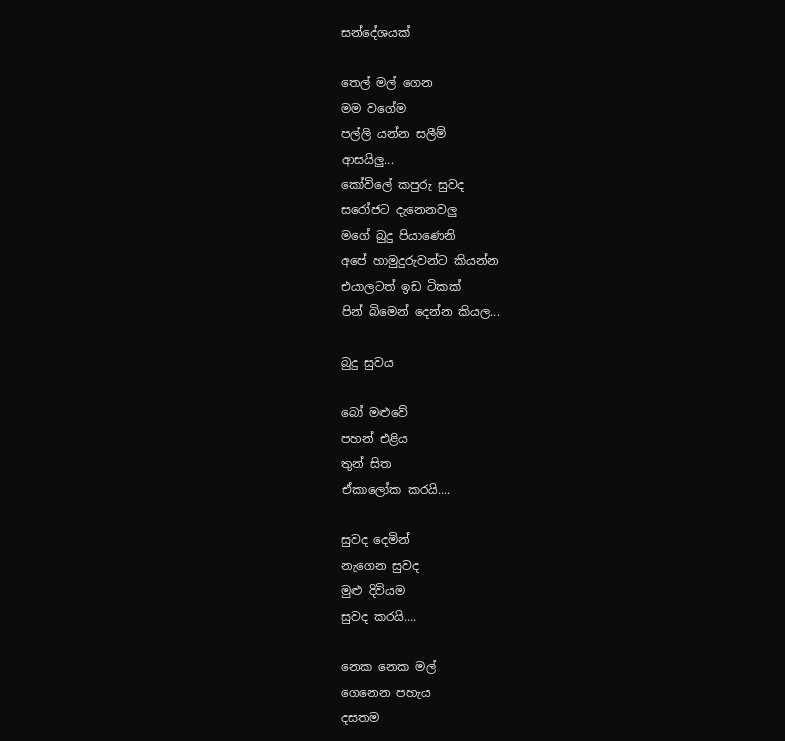සන්දේශයක්

තෙල් මල් ගෙන
මම වගේම
පල්ලි යන්න සලීම්
ආසයිලු...
කෝවිලේ කපුරු සුවද
සරෝජට දැනෙනවලු
මගේ බුදු පියාණෙනි
අපේ හාමුදුරුවන්ට කියන්න
එයාලටත් ඉඩ ටිකක්
පින් බිමෙන් දෙන්න කියල...

බුදු සුවය

බෝ මළුවේ
පහන් එළිය
තුන් සිත
ඒකාලෝක කරයි....

සුවද දෙමින්
නැගෙන සුවද
මුළු දිවියම
සුවද කරයි....

නෙක නෙක මල්
ගෙනෙන පහැය
දසතම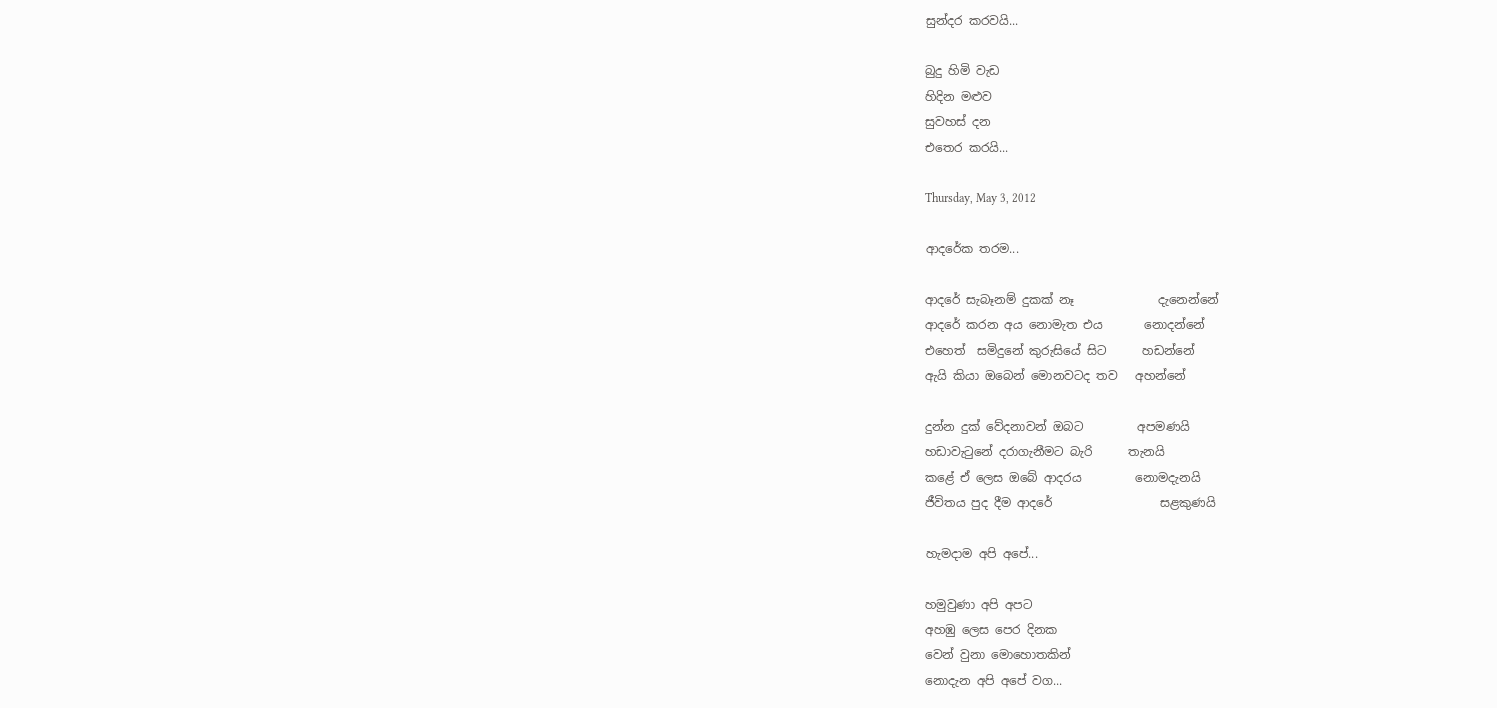සුන්දර කරවයි...

බුදු හිමි වැඩ
හිදින මළුව
සුවහස් දන
එතෙර කරයි...

Thursday, May 3, 2012

ආදරේක තරම...

ආදරේ සැබෑනම් දුකක් නෑ              දැනෙන්නේ
ආදරේ කරන අය නොමැත එය       නොදන්නේ
එහෙත්  සමිදුනේ කුරුසියේ සිට      හඩන්නේ
ඇයි කියා ඔබෙන් මොනවටද තව   අහන්නේ

දුන්න දුක් වේදනාවන් ඔබට         අපමණයි
හඩාවැටුනේ දරාගැනීමට බැරි      තැනයි
කළේ ඒ ලෙස ඔබේ ආදරය         නොමදැනයි
ජීවිතය පුද දීම ආදරේ                  සළකුණයි

හැමදාම අපි අපේ...

හමුවුණා අපි අපට
අහඹු ලෙස පෙර දිනක
වෙන් වුනා මොහොතකින්
නොදැන අපි අපේ වග...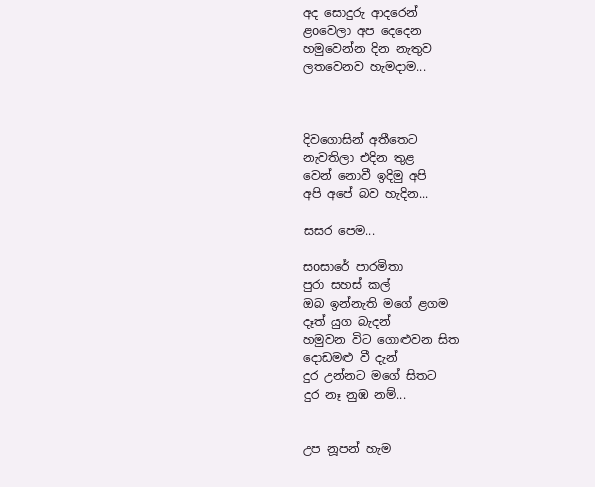අද සොදුරු ආදරෙන්
ළoවෙලා අප දෙදෙන
හමුවෙන්න දින නැතුව
ලතවෙනව හැමදාම...



දිවගොසින් අතීතෙට
නැවතිලා එදින තුළ
වෙන් නොවී ඉදිමු අපි
අපි අපේ බව හැදින...

සසර පෙම...

සoසාරේ පාරමිතා
පුරා සහස් කල්
ඔබ ඉන්නැති මගේ ළගම
දෑත් යුග බැදන්
හමුවන විට ගොළුවන සිත
දොඩමළු වී දැන්
දුර උන්නට මගේ සිතට
දුර නෑ නුඹ නම්...


උප නූපන් හැම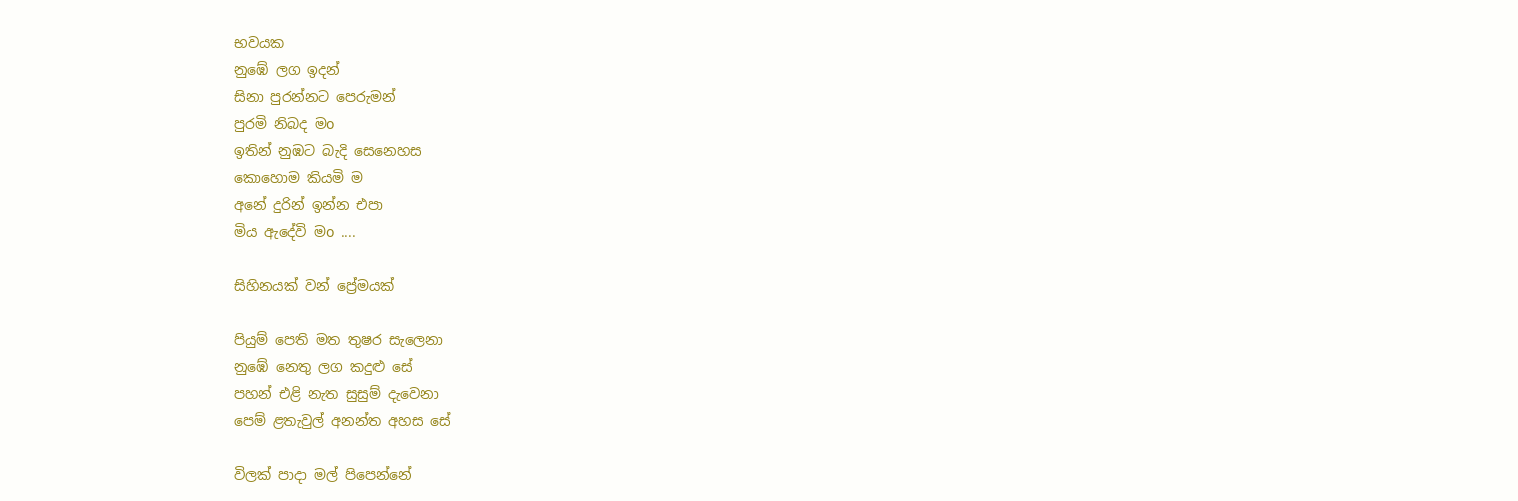භවයක
නුඹේ ලග ඉදන්
සිනා පුරන්නට පෙරුමන්
පුරමි නිබද මo
ඉතින් නුඹට බැදි සෙනෙහස
කොහොම කියමි ම
අනේ දුරින් ඉන්න එපා
මිය ඇදේවි මo ....

සිහිනයක් වන් ප්‍රේමයක්

පියුම් පෙති මත තුෂර සැලෙනා
නුඹේ නෙතු ලග කදුළු සේ
පහන් එළි නැත සුසුම් දැවෙනා
පෙම් ළතැවුල් අනන්ත අහස සේ

විලක් පාදා මල් පිපෙන්නේ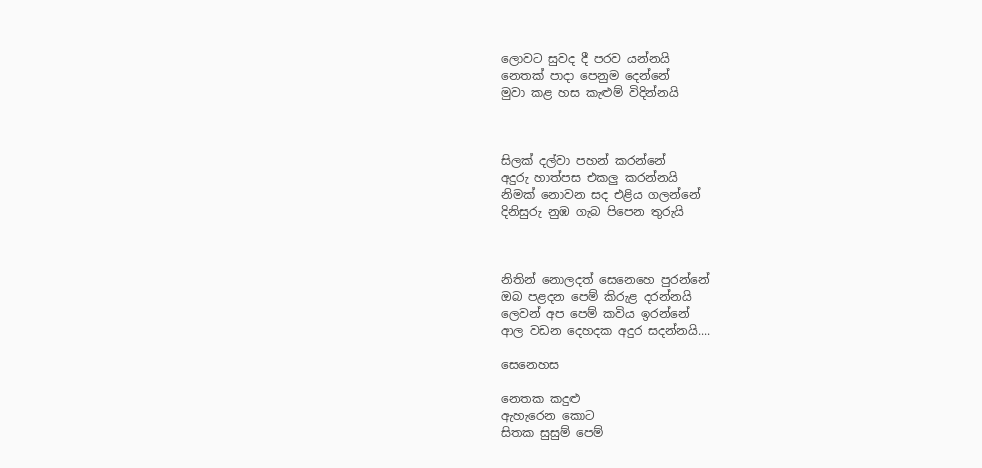ලොවට සුවද දී පරව යන්නයි
නෙතක් පාදා පෙනුම දෙන්නේ
මුවා කළ හස කැළුම් විදින්නයි



සිලක් දල්වා පහන් කරන්නේ
අදුරු හාත්පස එකලු කරන්නයි
නිමක් නොවන සද එළිය ගලන්නේ
දිනිසුරු නුඹ ගැබ පිපෙන තුරුයි



නිතින් නොලදත් සෙනෙහෙ පුරන්නේ
ඔබ පළදන පෙම් කිරුළ දරන්නයි
ලෙවන් අප පෙම් කවිය ඉරන්නේ
ආල වඩන දෙහදක අදුර සදන්නයි....

සෙනෙහස

නෙතක කදුළු
ඇහැරෙන කොට
සිතක සුසුම් පෙම්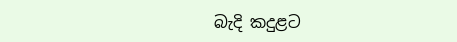බැදි කදුළට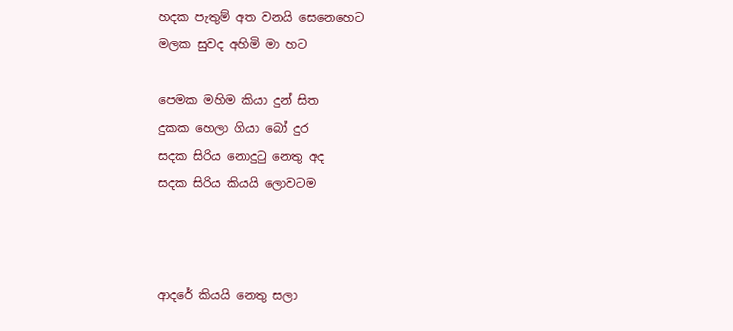හදක පැතුම් අත වනයි සෙනෙහෙට
මලක සුවද අහිමි මා හට

පෙමක මහිම කියා දුන් සිත
දුකක හෙලා ගියා බෝ දුර
සදක සිරිය නොදුටු නෙතු අද
සදක සිරිය කියයි ලොවටම



ආදරේ කියයි නෙතු සලා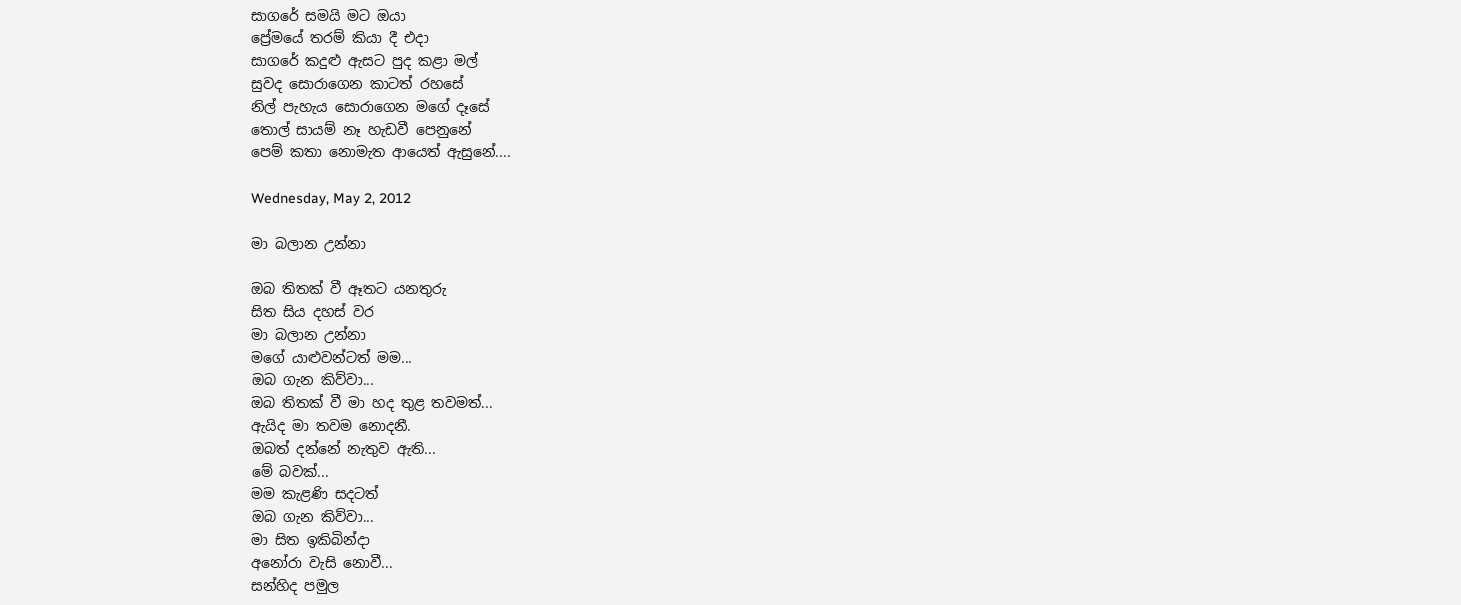සාගරේ සමයි මට ඔයා
ප්‍රේමයේ තරම් කියා දී එදා
සාගරේ කදුළු ඇසට පුද කළා මල්
සුවද සොරාගෙන කාටත් රහසේ
නිල් පැහැය සොරාගෙන මගේ දෑසේ
තොල් සායම් නෑ හැඩවී පෙනුනේ
පෙම් කතා නොමැත ආයෙත් ඇසුනේ....

Wednesday, May 2, 2012

මා බලාන උන්නා

ඔබ තිතක් වී ඈතට යනතුරු
සිත සිය දහස් වර
මා බලාන උන්නා
මගේ යාළුවන්ටත් මම...
ඔබ ගැන කිව්වා...
ඔබ තිතක් වී මා හද තුළ තවමත්...
ඇයිද මා තවම නොදනී.
ඔබත් දන්නේ නැතුව ඇති...
මේ බවක්...
මම කැළණි සදටත්
ඔබ ගැන කිව්වා...
මා සිත ඉකිබින්දා
අනෝරා වැසි නොවී...
සන්හිද පමුල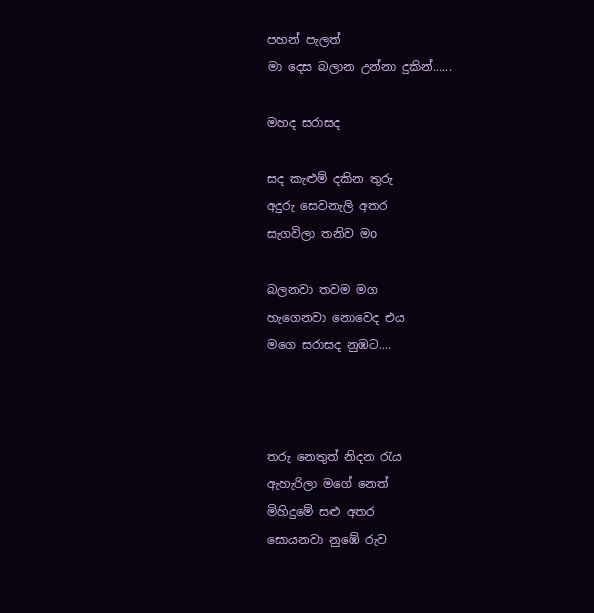පහන් පැලත්
මා දෙස බලාන උන්නා දුකින්......

මහද සරාසද

සද කැළුම් දකින තුරු
අදුරු සෙවනැලි අතර
සැගවිලා තනිව මo

බලනවා තවම මග
හැගෙනවා නොවෙද එය
මගෙ සරාසද නුඹට....



තරු නෙතුත් නිදන රැය
ඇහැරිලා මගේ නෙත්
මිහිදුමේ සළු අතර
සොයනවා නුඹේ රුව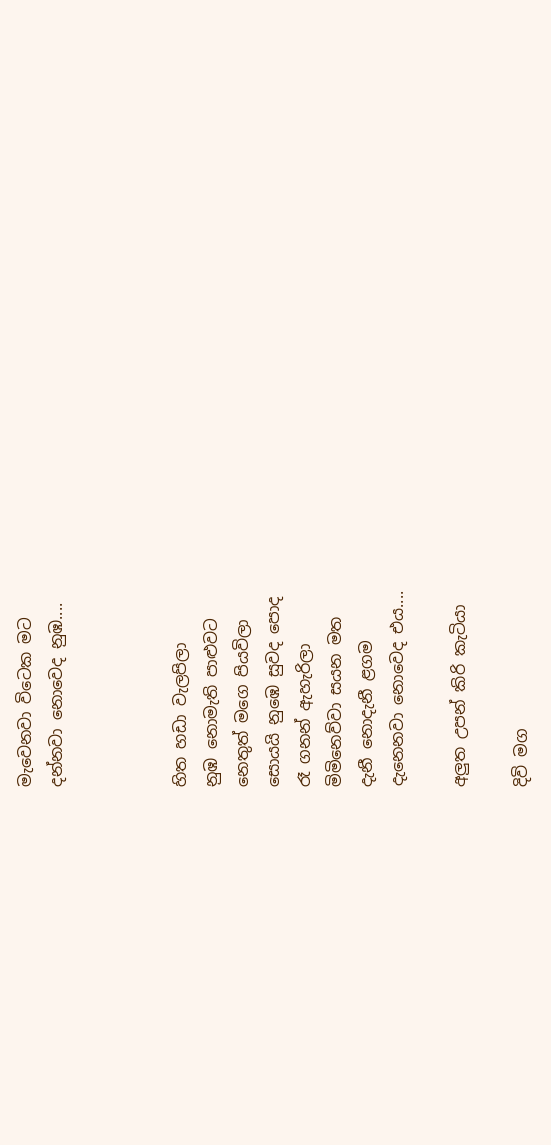මැවෙනවා විටෙක මට
දන්නවා නොවෙද නුඹ....



හිත හඩා වැලපිලා
නුඹ නොමැති පාළුවට
නෙතුත් මගෙ පියවිලා
සොයයි නුඹෙ සුවද පොද
රෑ ගනන් ඇහැරිලා
මිමිනෙව්වා සයන මත
දැනී නොදැනී ළගම
දැනෙනවා නොවෙද එය....

අලුත උපන් කිරි කැටියා

දිවි මග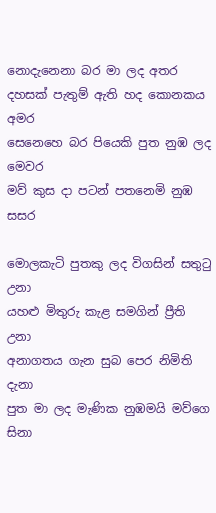නොදැනෙනා බර මා ලද අතර
දහසක් පැතුම් ඇති හද කොනකය අමර
සෙනෙහෙ බර පියෙකි පුත නුඹ ලද මෙවර
මව් කුස දා පටන් පතනෙමි නුඹ සසර

මොලකැටි පුතකු ලද විගසින් සතුටු උනා
යහළු මිතුරු කැළ සමගින් ප්‍රීති උනා
අනාගතය ගැන සුබ පෙර නිමිති දැනා
පුත මා ලද මැණික නුඹමයි මව්ගෙ සිනා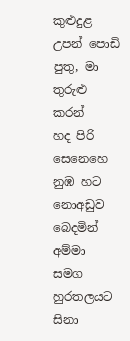කුළුදුළ උපන් පොඩි පුතු, මා තුරුළු කරන්
හද පිරි සෙනෙහෙ නුඹ හට නොඅඩුව බෙදමින්
අම්මා සමග හුරතලයට සිනා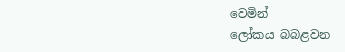වෙමින්
ලෝකය බබළවන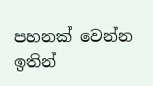පහනක් වෙන්න ඉතින්